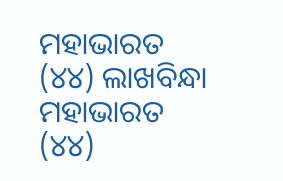ମହାଭାରତ (୪୪) ଲାଖବିନ୍ଧା
ମହାଭାରତ (୪୪)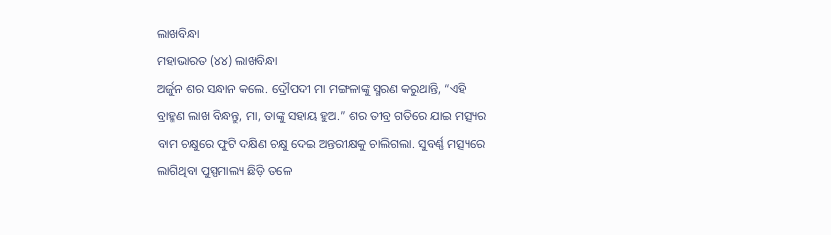ଲାଖବିନ୍ଧା
ମହାଭାରତ (୪୪) ଲାଖବିନ୍ଧା
ଅର୍ଜୁନ ଶର ସନ୍ଧାନ କଲେ. ଦ୍ରୌପଦୀ ମା ମଙ୍ଗଳାଙ୍କୁ ସ୍ମରଣ କରୁଥାନ୍ତି, “ଏହି ବ୍ରାହ୍ମଣ ଲାଖ ବିନ୍ଧନ୍ତୁ, ମା, ତାଙ୍କୁ ସହାୟ ହୁଅ.” ଶର ତୀବ୍ର ଗତିରେ ଯାଇ ମତ୍ସ୍ୟର ବାମ ଚକ୍ଷୁରେ ଫୁଟି ଦକ୍ଷିଣ ଚକ୍ଷୁ ଦେଇ ଅନ୍ତରୀକ୍ଷକୁ ଚାଲିଗଲା. ସୁବର୍ଣ୍ଣ ମତ୍ସ୍ୟରେ ଲାଗିଥିବା ପୁସ୍ପମାଲ୍ୟ ଛିଡ଼ି ତଳେ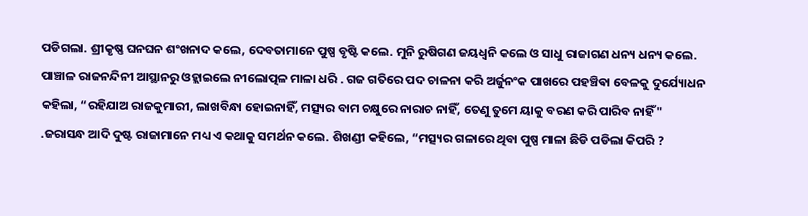ପଡିଗଲା. ଶ୍ରୀକୃଷ୍ଣ ଘନଘନ ଶଂଖନାଦ କଲେ, ଦେବତାମାନେ ପୁଷ୍ପ ବୃଷ୍ଟି କଲେ. ମୁନି ରୁଷିଗଣ ଜୟଧ୍ୱନି କଲେ ଓ ସାଧୁ ରାଜାଗଣ ଧନ୍ୟ ଧନ୍ୟ କଲେ. ପାଞ୍ଚାଳ ରାଜନନ୍ଦିନୀ ଆସ୍ଥାନରୁ ଓହ୍ଲାଇଲେ ନୀଲୋତ୍ପଳ ମାଳା ଧରି . ଗଜ ଗତିରେ ପଦ ଚାଳନା କରି ଅର୍ଜୁନଂକ ପାଖରେ ପହଞ୍ଚିଵା ବେଳକୁ ଦୁର୍ଯ୍ୟୋଧନ କହିଲା, “ରହିଯାଅ ରାଜକୁମାରୀ, ଲାଖବିନ୍ଧା ହୋଇନାହିଁ, ମତ୍ସ୍ୟର ବାମ ଚକ୍ଷୁରେ ନାରାଚ ନାହିଁ, ତେଣୁ ତୁମେ ୟାକୁ ବରଣ କରି ପାରିବ ନାହିଁ" .ଜରାସନ୍ଧ ଆଦି ଦୁଷ୍ଟ ରାଜାମାନେ ମଧ୍ୟ ଏ କଥାକୁ ସମର୍ଥନ କଲେ. ଶିଖଣ୍ଡୀ କହିଲେ, “ମତ୍ସ୍ୟର ଗଳାରେ ଥିବା ପୁଷ୍ପ ମାଳା ଛିଡି ପଡିଲା କିପରି ?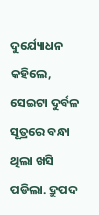ଦୁର୍ଯ୍ୟୋଧନ କହିଲେ, ସେଇଟା ଦୁର୍ବଳ ସୂତ୍ରରେ ବନ୍ଧା ଥିଲା ଖସି ପଡିଲା. ଦ୍ରୁପଦ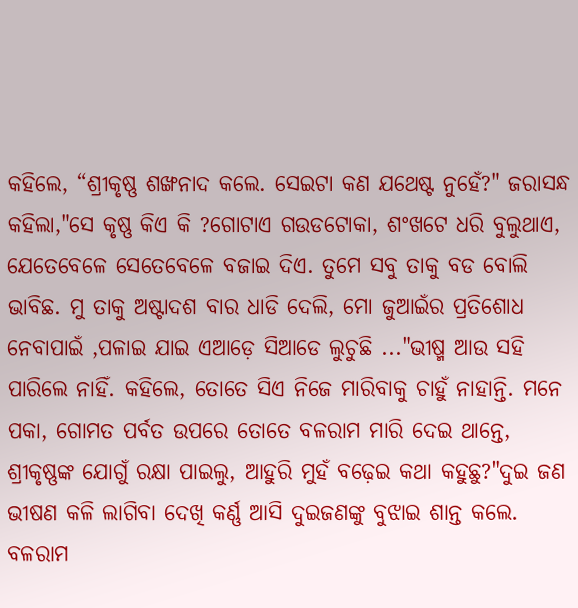କହିଲେ, “ଶ୍ରୀକୃଷ୍ଣ ଶଙ୍ଖନାଦ କଲେ. ସେଇଟା କଣ ଯଥେଷ୍ଟ ନୁହେଁ?" ଜରାସନ୍ଧ କହିଲା,"ସେ କୃଷ୍ଣ କିଏ କି ?ଗୋଟାଏ ଗଉଡଟୋକା, ଶଂଖଟେ ଧରି ବୁଲୁଥାଏ, ଯେତେବେଳେ ସେତେବେଳେ ବଜାଇ ଦିଏ. ତୁମେ ସବୁ ତାକୁ ବଡ ବୋଲି ଭାବିଛ. ମୁ ତାକୁ ଅଷ୍ଟାଦଶ ବାର ଧାଡି ଦେଲି, ମୋ ଜୁଆଇଁର ପ୍ରତିଶୋଧ ନେବାପାଇଁ ,ପଳାଇ ଯାଇ ଏଆଡ଼େ ସିଆଡେ ଲୁଚୁଛି ..."ଭୀଷ୍ମ ଆଉ ସହି ପାରିଲେ ନାହିଁ. କହିଲେ, ତୋତେ ସିଏ ନିଜେ ମାରିବାକୁ ଚାହୁଁ ନାହାନ୍ତି. ମନେ ପକା, ଗୋମତ ପର୍ବତ ଉପରେ ତୋତେ ବଳରାମ ମାରି ଦେଇ ଥାନ୍ତେ, ଶ୍ରୀକୃଷ୍ଣଙ୍କ ଯୋଗୁଁ ରକ୍ଷା ପାଇଲୁ, ଆହୁରି ମୁହଁ ବଢ଼େଇ କଥା କହୁଛୁ?"ଦୁଇ ଜଣ ଭୀଷଣ କଳି ଲାଗିବା ଦେଖି କର୍ଣ୍ଣ ଆସି ଦୁଇଜଣଙ୍କୁ ବୁଝାଇ ଶାନ୍ତ କଲେ. ବଳରାମ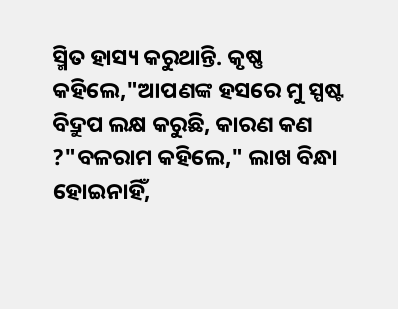ସ୍ମିତ ହାସ୍ୟ କରୁଥାନ୍ତି. କୃଷ୍ଣ କହିଲେ,"ଆପଣଙ୍କ ହସରେ ମୁ ସ୍ପଷ୍ଟ ବିଦ୍ରୁପ ଲକ୍ଷ କରୁଛି, କାରଣ କଣ ?"ବଳରାମ କହିଲେ," ଲାଖ ବିନ୍ଧା ହୋଇନାହିଁ,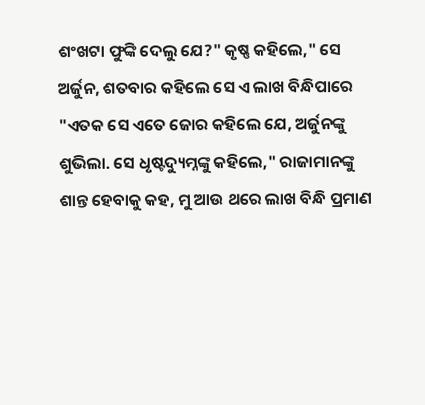ଶଂଖଟା ଫୁଙ୍କି ଦେଲୁ ଯେ?" କୃଷ୍ଣ କହିଲେ," ସେ ଅର୍ଜୁନ, ଶତବାର କହିଲେ ସେ ଏ ଲାଖ ବିନ୍ଧିପାରେ "ଏତକ ସେ ଏତେ ଜୋର କହିଲେ ଯେ, ଅର୍ଜୁନଙ୍କୁ ଶୁଭିଲା. ସେ ଧୃଷ୍ଟଦ୍ୟୁମ୍ନଙ୍କୁ କହିଲେ," ରାଜାମାନଙ୍କୁ ଶାନ୍ତ ହେବାକୁ କହ, ମୁ ଆଉ ଥରେ ଲାଖ ବିନ୍ଧି ପ୍ରମାଣ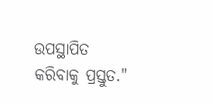ଉପସ୍ଥାପିତ କରିବାକୁ ପ୍ରସ୍ତୁତ."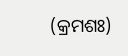(କ୍ରମଶଃ)